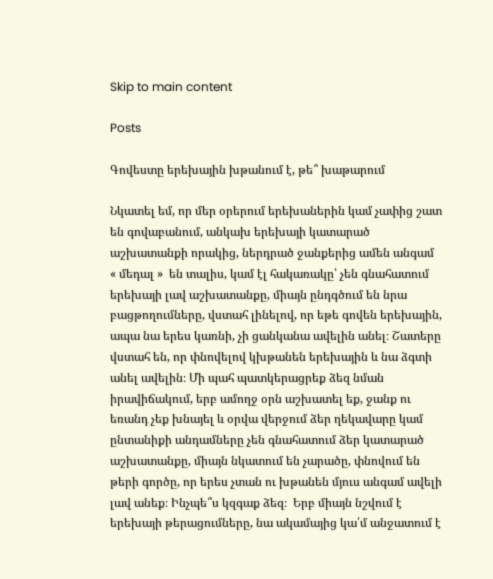Skip to main content

Posts

Գովեստը երեխային խթանում է, թե՞ խաթարում

Նկատել եմ, որ մեր օրերում երեխաներին կամ չափից շատ են գովաբանում, անկախ երեխայի կատարած աշխատանքի որակից, ներդրած ջանքերից ամեն անգամ  « մեդալ »  են տալիս, կամ էլ հակառակը՝ չեն գնահատում երեխայի լավ աշխատանքը, միայն ընդգծում են նրա բացթողումները, վստահ լինելով, որ եթե գովեն երեխային, ապա նա երես կառնի, չի ցանկանա ավելին անել։ Շատերը վստահ են, որ փնովելով կխթանեն երեխային և նա ձգտի  անել ավելին։ Մի պահ պատկերացրեք ձեզ նման իրավիճակում, երբ ամողջ օրն աշխատել եք, ջանք ու եռանդ չեք խնայել և օրվա վերջում ձեր ղեկավարը կամ ընտանիքի անդամները չեն գնահատում ձեր կատարած աշխատանքը, միայն նկատում են չարածը, փնովում են թերի գործը, որ երես չտան ու խթանեն մյուս անգամ ավելի լավ անեք։ Ինչպե՞ս կզգաք ձեզ։  Երբ միայն նշվում է երեխայի թերացումները, նա ակամայից կա՛մ անջատում է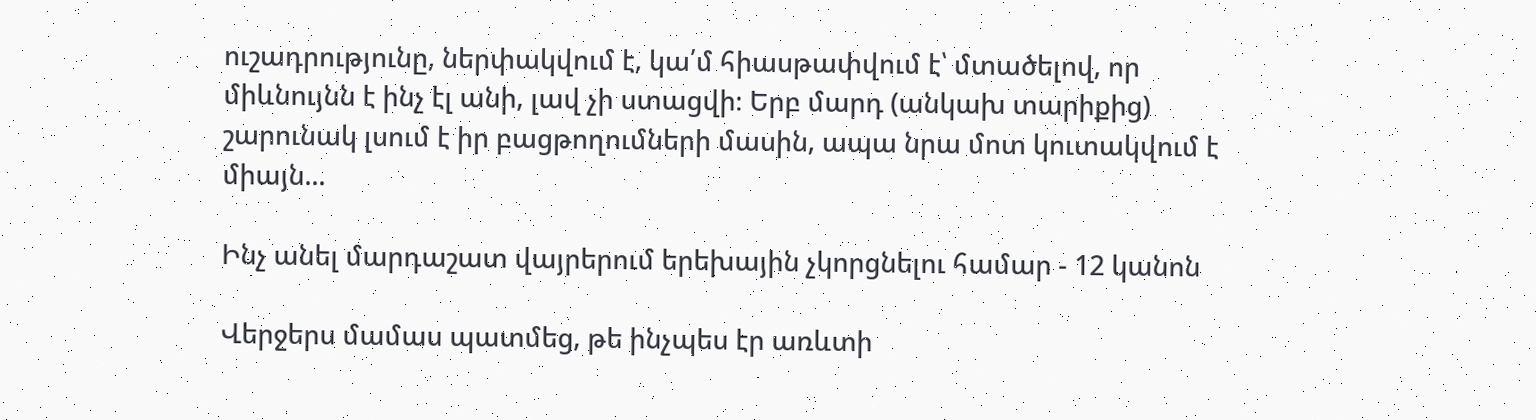ուշադրությունը, ներփակվում է, կա՛մ հիասթափվում է՝ մտածելով, որ միևնույնն է ինչ էլ անի, լավ չի ստացվի։ Երբ մարդ (անկախ տարիքից) շարունակ լսում է իր բացթողումների մասին, ապա նրա մոտ կուտակվում է միայն...

Ինչ անել մարդաշատ վայրերում երեխային չկորցնելու համար - 12 կանոն

Վերջերս մամաս պատմեց, թե ինչպես էր առևտի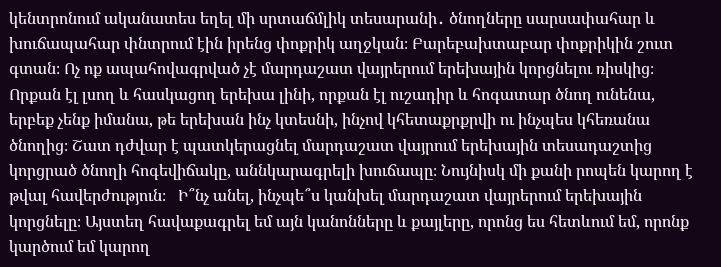կենտրոնում ականատես եղել մի սրտաճմլիկ տեսարանի․ ծնողները սարսափահար և խուճապահար փնտրում էին իրենց փոքրիկ աղջկան։ Բարեբախտաբար փոքրիկին շուտ գտան։ Ոչ ոք ապահովագրված չէ մարդաշատ վայրերում երեխային կորցնելու ռիսկից։ Որքան էլ լսող և հասկացող երեխա լինի, որքան էլ ուշադիր և հոգատար ծնող ունենա, երբեք չենք իմանա, թե երեխան ինչ կտեսնի, ինչով կհետաքրքրվի ու ինչպես կհեռանա ծնողից։ Շատ դժվար է պատկերացնել մարդաշատ վայրում երեխային տեսադաշտից կորցրած ծնողի հոգեվիճակը, աննկարագրելի խուճապը։ Նույնիսկ մի քանի րոպեն կարող է թվալ հավերժություն։   Ի՞նչ անել, ինչպե՞ս կանխել մարդաշատ վայրերում երեխային կորցնելը։ Այստեղ հավաքագրել եմ այն կանոնները և քայլերը, որոնց ես հետևում եմ, որոնք կարծում եմ կարող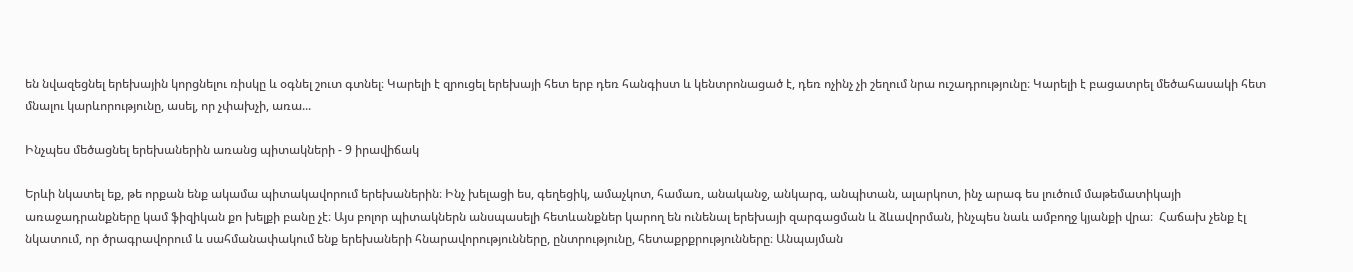են նվազեցնել երեխային կորցնելու ռիսկը և օգնել շուտ գտնել։ Կարելի է զրուցել երեխայի հետ երբ դեռ հանգիստ և կենտրոնացած է, դեռ ոչինչ չի շեղում նրա ուշադրությունը։ Կարելի է բացատրել մեծահասակի հետ մնալու կարևորությունը, ասել, որ չփախչի, առա...

Ինչպես մեծացնել երեխաներին առանց պիտակների - 9 իրավիճակ

Երևի նկատել եք, թե որքան ենք ակամա պիտակավորում երեխաներին։ Ինչ խելացի ես, գեղեցիկ, ամաչկոտ, համառ, անականջ, անկարգ, անպիտան, ալարկոտ, ինչ արագ ես լուծում մաթեմատիկայի առաջադրանքները կամ ֆիզիկան քո խելքի բանը չէ։ Այս բոլոր պիտակներն անսպասելի հետևանքներ կարող են ունենալ երեխայի զարգացման և ձևավորման, ինչպես նաև ամբողջ կյանքի վրա։  Հաճախ չենք էլ նկատում, որ ծրագրավորում և սահմանափակում ենք երեխաների հնարավորությունները, ընտրությունը, հետաքրքրությունները։ Անպայման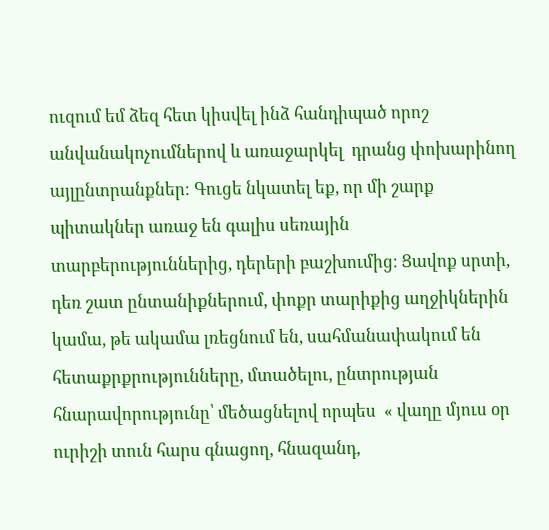ուզում եմ ձեզ հետ կիսվել ինձ հանդիպած որոշ անվանակոչումներով և առաջարկել  դրանց փոխարինող  այլընտրանքներ։ Գուցե նկատել եք, որ մի շարք պիտակներ առաջ են գալիս սեռային տարբերություններից, դերերի բաշխումից։ Ցավոք սրտի, դեռ շատ ընտանիքներում, փոքր տարիքից աղջիկներին կամա, թե ակամա լռեցնում են, սահմանափակում են հետաքրքրությունները, մտածելու, ընտրության հնարավորությունը՝ մեծացնելով որպես  « վաղը մյուս օր ուրիշի տուն հարս գնացող, հնազանդ,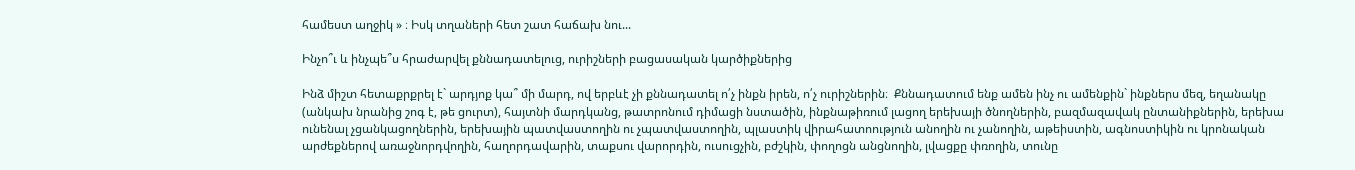համեստ աղջիկ » ։ Իսկ տղաների հետ շատ հաճախ նու...

Ինչո՞ւ և ինչպե՞ս հրաժարվել քննադատելուց, ուրիշների բացասական կարծիքներից

Ինձ միշտ հետաքրքրել է` արդյոք կա՞ մի մարդ, ով երբևէ չի քննադատել ո՛չ ինքն իրեն, ո՛չ ուրիշներին։  Քննադատում ենք ամեն ինչ ու ամենքին` ինքներս մեզ, եղանակը (անկախ նրանից շոգ է, թե ցուրտ), հայտնի մարդկանց, թատրոնում դիմացի նստածին, ինքնաթիռում լացող երեխայի ծնողներին, բազմազավակ ընտանիքներին, երեխա ունենալ չցանկացողներին, երեխային պատվաստողին ու չպատվաստողին, պլաստիկ վիրահատոություն անողին ու չանողին, աթեիստին, ագնոստիկին ու կրոնական արժեքներով առաջնորդվողին, հաղորդավարին, տաքսու վարորդին, ուսուցչին, բժշկին, փողոցն անցնողին, լվացքը փռողին, տունը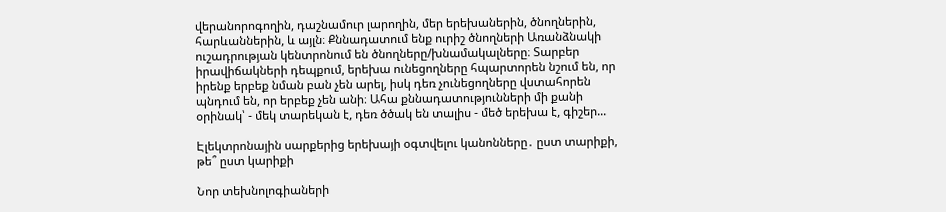վերանորոգողին, դաշնամուր լարողին, մեր երեխաներին, ծնողներին, հարևաններին, և այլն։ Քննադատում ենք ուրիշ ծնողների Առանձնակի ուշադրության կենտրոնում են ծնողները/խնամակալները։ Տարբեր իրավիճակների դեպքում, երեխա ունեցողները հպարտորեն նշում են, որ իրենք երբեք նման բան չեն արել, իսկ դեռ չունեցողները վստահորեն պնդում են, որ երբեք չեն անի։ Ահա քննադատությունների մի քանի օրինակ՝ - մեկ տարեկան է, դեռ ծծակ են տալիս - մեծ երեխա է, գիշեր...

Էլեկտրոնային սարքերից երեխայի օգտվելու կանոնները․ ըստ տարիքի, թե՞ ըստ կարիքի

Նոր տեխնոլոգիաների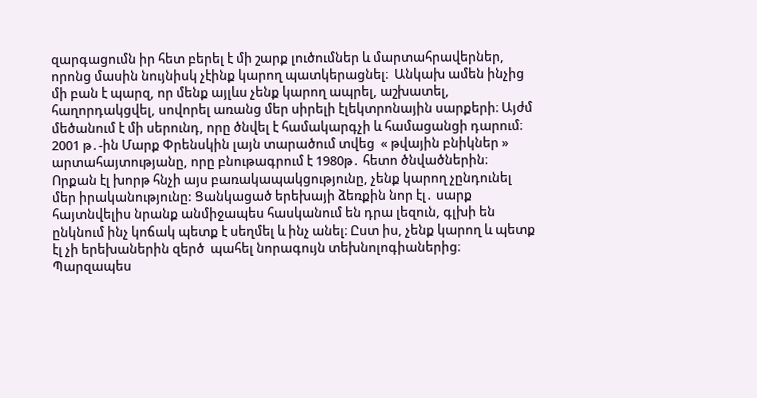զարգացումն իր հետ բերել է մի շարք լուծումներ և մարտահրավերներ, որոնց մասին նույնիսկ չէինք կարող պատկերացնել։  Անկախ ամեն ինչից մի բան է պարզ, որ մենք այլևս չենք կարող ապրել, աշխատել, հաղորդակցվել, սովորել առանց մեր սիրելի էլեկտրոնային սարքերի։ Այժմ մեծանում է մի սերունդ, որը ծնվել է համակարգչի և համացանցի դարում։ 2001 թ․-ին Մարք Փրենսկին լայն տարածում տվեց  « թվային բնիկներ »  արտահայտությանը, որը բնութագրում է 1980թ․ հետո ծնվածներին։ Որքան էլ խորթ հնչի այս բառակապակցությունը, չենք կարող չընդունել մեր իրականությունը: Ցանկացած երեխայի ձեռքին նոր էլ․ սարք հայտնվելիս նրանք անմիջապես հասկանում են դրա լեզուն, գլխի են ընկնում ինչ կոճակ պետք է սեղմել և ինչ անել։ Ըստ իս, չենք կարող և պետք էլ չի երեխաներին զերծ  պահել նորագույն տեխնոլոգիաներից։ Պարզապես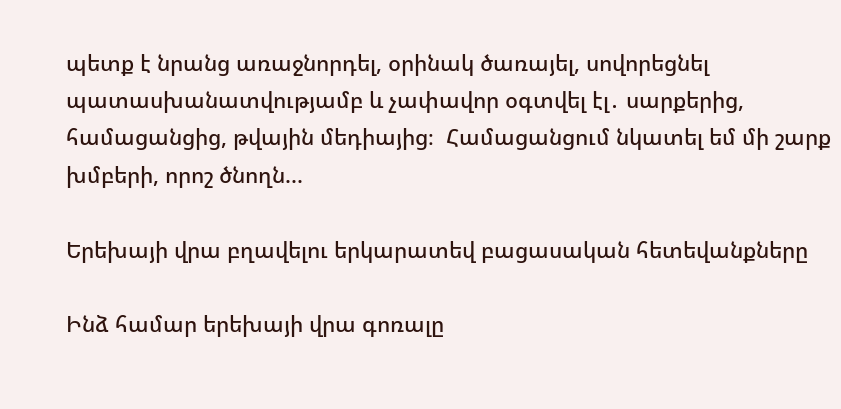պետք է նրանց առաջնորդել, օրինակ ծառայել, սովորեցնել պատասխանատվությամբ և չափավոր օգտվել էլ․ սարքերից, համացանցից, թվային մեդիայից։  Համացանցում նկատել եմ մի շարք խմբերի, որոշ ծնողն...

Երեխայի վրա բղավելու երկարատեվ բացասական հետեվանքները

Ինձ համար երեխայի վրա գոռալը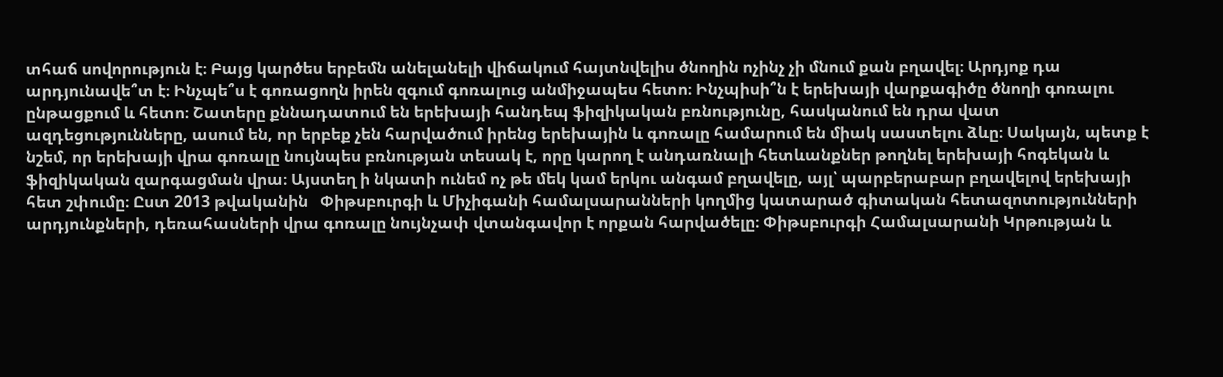տհաճ սովորություն է։ Բայց կարծես երբեմն անելանելի վիճակում հայտնվելիս ծնողին ոչինչ չի մնում քան բղավել։ Արդյոք դա արդյունավե՞տ է։ Ինչպե՞ս է գոռացողն իրեն զգում գոռալուց անմիջապես հետո։ Ինչպիսի՞ն է երեխայի վարքագիծը ծնողի գոռալու ընթացքում և հետո։ Շատերը քննադատում են երեխայի հանդեպ ֆիզիկական բռնությունը, հասկանում են դրա վատ ազդեցությունները, ասում են, որ երբեք չեն հարվածում իրենց երեխային և գոռալը համարում են միակ սաստելու ձևը։ Սակայն, պետք է նշեմ, որ երեխայի վրա գոռալը նույնպես բռնության տեսակ է, որը կարող է անդառնալի հետևանքներ թողնել երեխայի հոգեկան և ֆիզիկական զարգացման վրա։ Այստեղ ի նկատի ունեմ ոչ թե մեկ կամ երկու անգամ բղավելը, այլ՝ պարբերաբար բղավելով երեխայի հետ շփումը։ Ըստ 2013 թվականին   Փիթսբուրգի և Միչիգանի համալսարանների կողմից կատարած գիտական հետազոտությունների արդյունքների, դեռահասների վրա գոռալը նույնչափ վտանգավոր է որքան հարվածելը։ Փիթսբուրգի Համալսարանի Կրթության և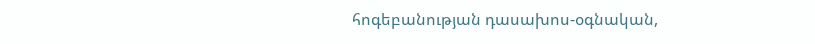հոգեբանության դասախոս-օգնական,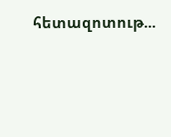հետազոտութ...